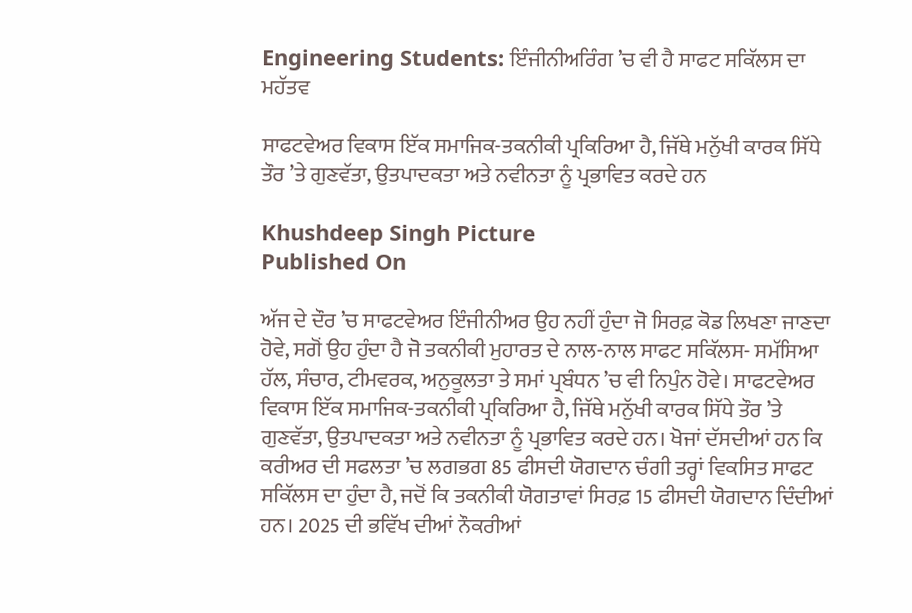Engineering Students: ਇੰਜੀਨੀਅਰਿੰਗ ’ਚ ਵੀ ਹੈ ਸਾਫਟ ਸਕਿੱਲਸ ਦਾ ਮਹੱਤਵ

ਸਾਫਟਵੇਅਰ ਵਿਕਾਸ ਇੱਕ ਸਮਾਜਿਕ-ਤਕਨੀਕੀ ਪ੍ਰਕਿਰਿਆ ਹੈ, ਜਿੱਥੇ ਮਨੁੱਖੀ ਕਾਰਕ ਸਿੱਧੇ ਤੌਰ ’ਤੇ ਗੁਣਵੱਤਾ, ਉਤਪਾਦਕਤਾ ਅਤੇ ਨਵੀਨਤਾ ਨੂੰ ਪ੍ਰਭਾਵਿਤ ਕਰਦੇ ਹਨ

Khushdeep Singh Picture
Published On

ਅੱਜ ਦੇ ਦੌਰ ’ਚ ਸਾਫਟਵੇਅਰ ਇੰਜੀਨੀਅਰ ਉਹ ਨਹੀਂ ਹੁੰਦਾ ਜੋ ਸਿਰਫ਼ ਕੋਡ ਲਿਖਣਾ ਜਾਣਦਾ ਹੋਵੇ, ਸਗੋਂ ਉਹ ਹੁੰਦਾ ਹੈ ਜੋ ਤਕਨੀਕੀ ਮੁਹਾਰਤ ਦੇ ਨਾਲ-ਨਾਲ ਸਾਫਟ ਸਕਿੱਲਸ- ਸਮੱਸਿਆ ਹੱਲ, ਸੰਚਾਰ, ਟੀਮਵਰਕ, ਅਨੁਕੂਲਤਾ ਤੇ ਸਮਾਂ ਪ੍ਰਬੰਧਨ ’ਚ ਵੀ ਨਿਪੁੰਨ ਹੋਵੇ। ਸਾਫਟਵੇਅਰ ਵਿਕਾਸ ਇੱਕ ਸਮਾਜਿਕ-ਤਕਨੀਕੀ ਪ੍ਰਕਿਰਿਆ ਹੈ, ਜਿੱਥੇ ਮਨੁੱਖੀ ਕਾਰਕ ਸਿੱਧੇ ਤੌਰ ’ਤੇ ਗੁਣਵੱਤਾ, ਉਤਪਾਦਕਤਾ ਅਤੇ ਨਵੀਨਤਾ ਨੂੰ ਪ੍ਰਭਾਵਿਤ ਕਰਦੇ ਹਨ। ਖੋਜਾਂ ਦੱਸਦੀਆਂ ਹਨ ਕਿ ਕਰੀਅਰ ਦੀ ਸਫਲਤਾ ’ਚ ਲਗਭਗ 85 ਫੀਸਦੀ ਯੋਗਦਾਨ ਚੰਗੀ ਤਰ੍ਹਾਂ ਵਿਕਸਿਤ ਸਾਫਟ ਸਕਿੱਲਸ ਦਾ ਹੁੰਦਾ ਹੈ, ਜਦੋਂ ਕਿ ਤਕਨੀਕੀ ਯੋਗਤਾਵਾਂ ਸਿਰਫ਼ 15 ਫੀਸਦੀ ਯੋਗਦਾਨ ਦਿੰਦੀਆਂ ਹਨ। 2025 ਦੀ ਭਵਿੱਖ ਦੀਆਂ ਨੌਕਰੀਆਂ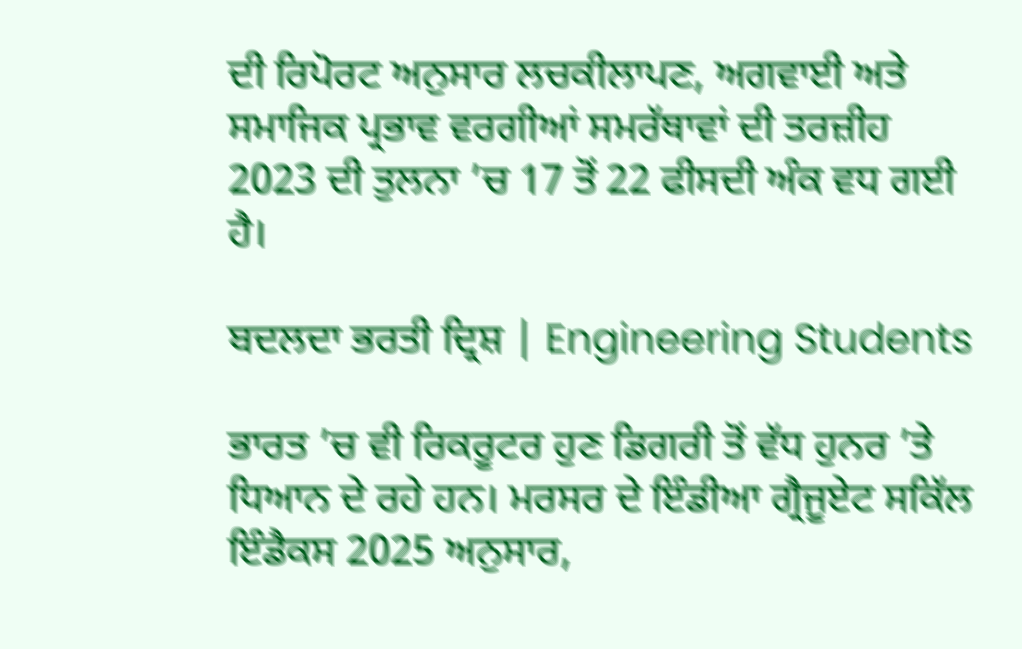ਦੀ ਰਿਪੋਰਟ ਅਨੁਸਾਰ ਲਚਕੀਲਾਪਣ, ਅਗਵਾਈ ਅਤੇ ਸਮਾਜਿਕ ਪ੍ਰਭਾਵ ਵਰਗੀਆਂ ਸਮਰੱਥਾਵਾਂ ਦੀ ਤਰਜ਼ੀਹ 2023 ਦੀ ਤੁਲਨਾ ’ਚ 17 ਤੋਂ 22 ਫੀਸਦੀ ਅੰਕ ਵਧ ਗਈ ਹੈ।

ਬਦਲਦਾ ਭਰਤੀ ਦ੍ਰਿਸ਼ | Engineering Students

ਭਾਰਤ ’ਚ ਵੀ ਰਿਕਰੂਟਰ ਹੁਣ ਡਿਗਰੀ ਤੋਂ ਵੱਧ ਹੁਨਰ ’ਤੇ ਧਿਆਨ ਦੇ ਰਹੇ ਹਨ। ਮਰਸਰ ਦੇ ਇੰਡੀਆ ਗ੍ਰੈਜੂਏਟ ਸਕਿੱਲ ਇੰਡੈਕਸ 2025 ਅਨੁਸਾਰ,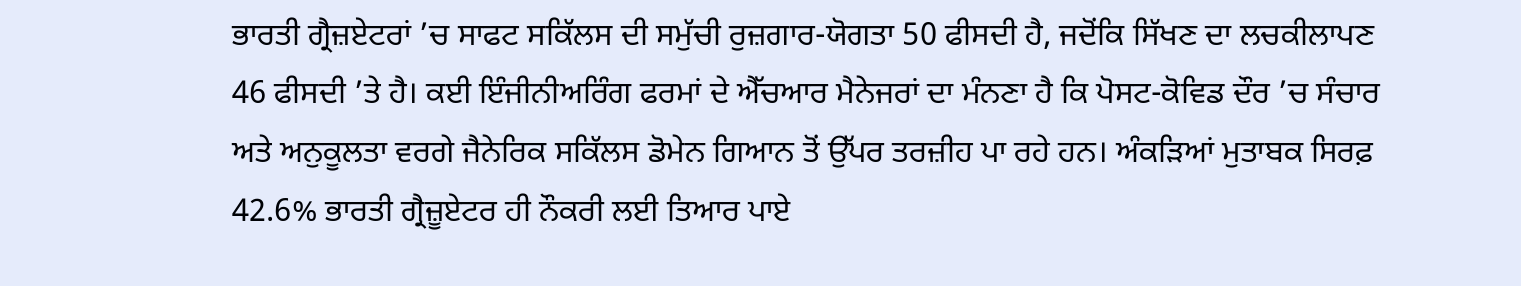ਭਾਰਤੀ ਗ੍ਰੈਜ਼ਏਟਰਾਂ ’ਚ ਸਾਫਟ ਸਕਿੱਲਸ ਦੀ ਸਮੁੱਚੀ ਰੁਜ਼ਗਾਰ-ਯੋਗਤਾ 50 ਫੀਸਦੀ ਹੈ, ਜਦੋਂਕਿ ਸਿੱਖਣ ਦਾ ਲਚਕੀਲਾਪਣ 46 ਫੀਸਦੀ ’ਤੇ ਹੈ। ਕਈ ਇੰਜੀਨੀਅਰਿੰਗ ਫਰਮਾਂ ਦੇ ਐੱਚਆਰ ਮੈਨੇਜਰਾਂ ਦਾ ਮੰਨਣਾ ਹੈ ਕਿ ਪੋਸਟ-ਕੋਵਿਡ ਦੌਰ ’ਚ ਸੰਚਾਰ ਅਤੇ ਅਨੁਕੂਲਤਾ ਵਰਗੇ ਜੈਨੇਰਿਕ ਸਕਿੱਲਸ ਡੋਮੇਨ ਗਿਆਨ ਤੋਂ ਉੱਪਰ ਤਰਜ਼ੀਹ ਪਾ ਰਹੇ ਹਨ। ਅੰਕੜਿਆਂ ਮੁਤਾਬਕ ਸਿਰਫ਼ 42.6% ਭਾਰਤੀ ਗ੍ਰੈਜ਼ੂਏਟਰ ਹੀ ਨੌਕਰੀ ਲਈ ਤਿਆਰ ਪਾਏ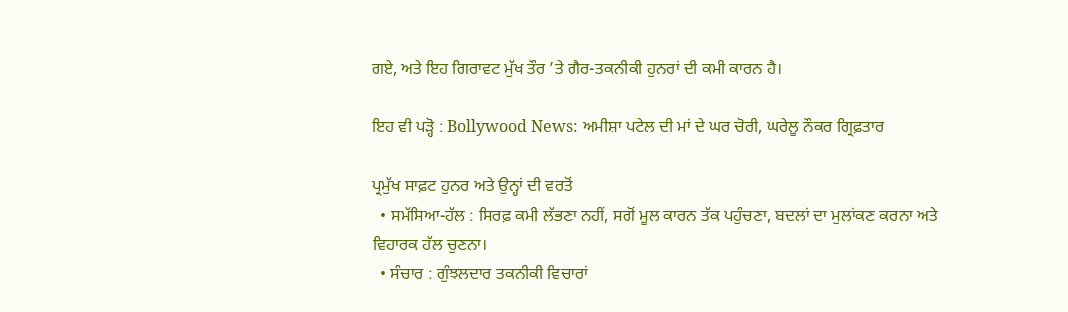ਗਏ, ਅਤੇ ਇਹ ਗਿਰਾਵਟ ਮੁੱਖ ਤੌਰ ’ਤੇ ਗੈਰ-ਤਕਨੀਕੀ ਹੁਨਰਾਂ ਦੀ ਕਮੀ ਕਾਰਨ ਹੈ।

ਇਹ ਵੀ ਪੜ੍ਹੋ : Bollywood News: ਅਮੀਸ਼ਾ ਪਟੇਲ ਦੀ ਮਾਂ ਦੇ ਘਰ ਚੋਰੀ, ਘਰੇਲੂ ਨੌਕਰ ਗ੍ਰਿਫ਼ਤਾਰ

ਪ੍ਰਮੁੱਖ ਸਾਫ਼ਟ ਹੁਨਰ ਅਤੇ ਉਨ੍ਹਾਂ ਦੀ ਵਰਤੋਂ
  • ਸਮੱਸਿਆ-ਹੱਲ : ਸਿਰਫ਼ ਕਮੀ ਲੱਭਣਾ ਨਹੀਂ, ਸਗੋਂ ਮੂਲ ਕਾਰਨ ਤੱਕ ਪਹੁੰਚਣਾ, ਬਦਲਾਂ ਦਾ ਮੁਲਾਂਕਣ ਕਰਨਾ ਅਤੇ ਵਿਹਾਰਕ ਹੱਲ ਚੁਣਨਾ।
  • ਸੰਚਾਰ : ਗੁੰਝਲਦਾਰ ਤਕਨੀਕੀ ਵਿਚਾਰਾਂ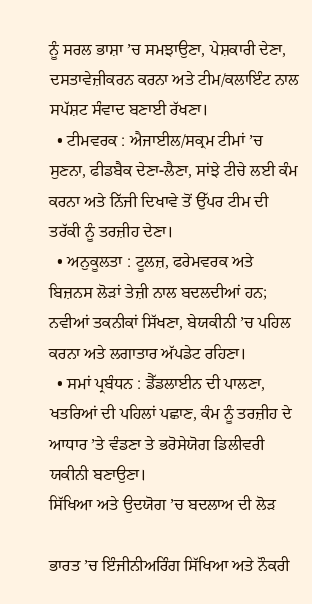ਨੂੰ ਸਰਲ ਭਾਸ਼ਾ ’ਚ ਸਮਝਾਉਣਾ, ਪੇਸ਼ਕਾਰੀ ਦੇਣਾ, ਦਸਤਾਵੇਜ਼ੀਕਰਨ ਕਰਨਾ ਅਤੇ ਟੀਮ/ਕਲਾਇੰਟ ਨਾਲ ਸਪੱਸ਼ਟ ਸੰਵਾਦ ਬਣਾਈ ਰੱਖਣਾ।
  • ਟੀਮਵਰਕ : ਐਜਾਈਲ/ਸਕ੍ਰਮ ਟੀਮਾਂ ’ਚ ਸੁਣਨਾ, ਫੀਡਬੈਕ ਦੇਣਾ-ਲੈਣਾ, ਸਾਂਝੇ ਟੀਚੇ ਲਈ ਕੰਮ ਕਰਨਾ ਅਤੇ ਨਿੱਜੀ ਦਿਖਾਵੇ ਤੋਂ ਉੱਪਰ ਟੀਮ ਦੀ ਤਰੱਕੀ ਨੂੰ ਤਰਜ਼ੀਹ ਦੇਣਾ।
  • ਅਨੁਕੂਲਤਾ : ਟੂਲਜ਼, ਫਰੇਮਵਰਕ ਅਤੇ ਬਿਜ਼ਨਸ ਲੋੜਾਂ ਤੇਜ਼ੀ ਨਾਲ ਬਦਲਦੀਆਂ ਹਨ; ਨਵੀਆਂ ਤਕਨੀਕਾਂ ਸਿੱਖਣਾ, ਬੇਯਕੀਨੀ ’ਚ ਪਹਿਲ ਕਰਨਾ ਅਤੇ ਲਗਾਤਾਰ ਅੱਪਡੇਟ ਰਹਿਣਾ।
  • ਸਮਾਂ ਪ੍ਰਬੰਧਨ : ਡੈੱਡਲਾਈਨ ਦੀ ਪਾਲਣਾ, ਖਤਰਿਆਂ ਦੀ ਪਹਿਲਾਂ ਪਛਾਣ, ਕੰਮ ਨੂੰ ਤਰਜ਼ੀਹ ਦੇ ਆਧਾਰ ’ਤੇ ਵੰਡਣਾ ਤੇ ਭਰੋਸੇਯੋਗ ਡਿਲੀਵਰੀ ਯਕੀਨੀ ਬਣਾਉਣਾ।
ਸਿੱਖਿਆ ਅਤੇ ਉਦਯੋਗ ’ਚ ਬਦਲਾਅ ਦੀ ਲੋੜ

ਭਾਰਤ ’ਚ ਇੰਜੀਨੀਅਰਿੰਗ ਸਿੱਖਿਆ ਅਤੇ ਨੌਕਰੀ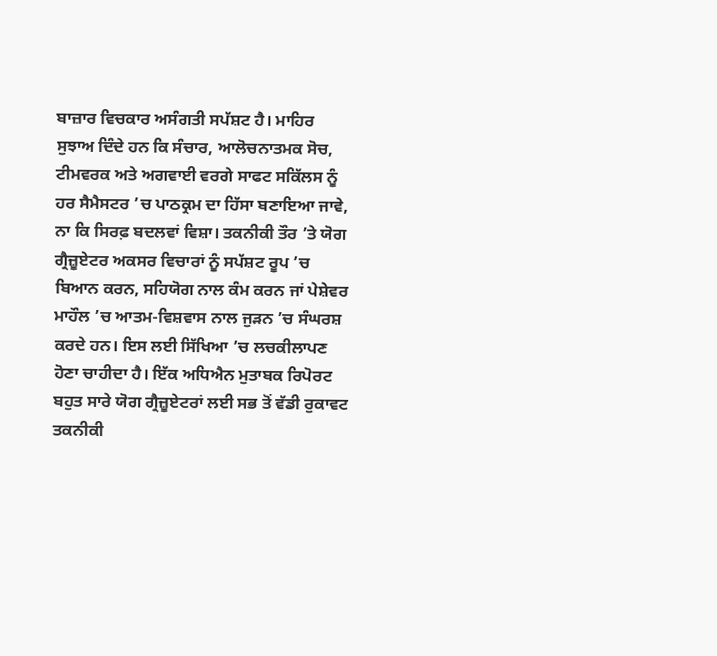ਬਾਜ਼ਾਰ ਵਿਚਕਾਰ ਅਸੰਗਤੀ ਸਪੱਸ਼ਟ ਹੈ। ਮਾਹਿਰ ਸੁਝਾਅ ਦਿੰਦੇ ਹਨ ਕਿ ਸੰਚਾਰ, ਆਲੋਚਨਾਤਮਕ ਸੋਚ, ਟੀਮਵਰਕ ਅਤੇ ਅਗਵਾਈ ਵਰਗੇ ਸਾਫਟ ਸਕਿੱਲਸ ਨੂੰ ਹਰ ਸੈਮੈਸਟਰ ’ਚ ਪਾਠਕ੍ਰਮ ਦਾ ਹਿੱਸਾ ਬਣਾਇਆ ਜਾਵੇ, ਨਾ ਕਿ ਸਿਰਫ਼ ਬਦਲਵਾਂ ਵਿਸ਼ਾ। ਤਕਨੀਕੀ ਤੌਰ ’ਤੇ ਯੋਗ ਗ੍ਰੈਜ਼ੂਏਟਰ ਅਕਸਰ ਵਿਚਾਰਾਂ ਨੂੰ ਸਪੱਸ਼ਟ ਰੂਪ ’ਚ ਬਿਆਨ ਕਰਨ, ਸਹਿਯੋਗ ਨਾਲ ਕੰਮ ਕਰਨ ਜਾਂ ਪੇਸ਼ੇਵਰ ਮਾਹੌਲ ’ਚ ਆਤਮ-ਵਿਸ਼ਵਾਸ ਨਾਲ ਜੁੜਨ ’ਚ ਸੰਘਰਸ਼ ਕਰਦੇ ਹਨ। ਇਸ ਲਈ ਸਿੱਖਿਆ ’ਚ ਲਚਕੀਲਾਪਣ ਹੋਣਾ ਚਾਹੀਦਾ ਹੈ। ਇੱਕ ਅਧਿਐਨ ਮੁਤਾਬਕ ਰਿਪੋਰਟ ਬਹੁਤ ਸਾਰੇ ਯੋਗ ਗ੍ਰੈਜ਼ੂਏਟਰਾਂ ਲਈ ਸਭ ਤੋਂ ਵੱਡੀ ਰੁਕਾਵਟ ਤਕਨੀਕੀ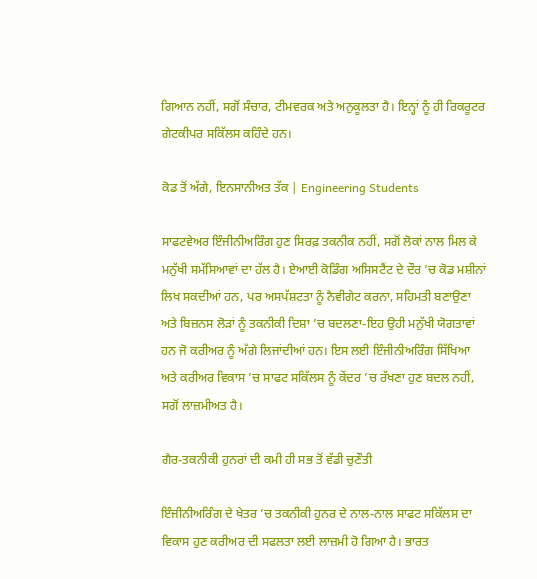ਗਿਆਨ ਨਹੀਂ, ਸਗੋਂ ਸੰਚਾਰ, ਟੀਮਵਰਕ ਅਤੇ ਅਨੁਕੂਲਤਾ ਹੈ। ਇਨ੍ਹਾਂ ਨੂੰ ਹੀ ਰਿਕਰੂਟਰ ਗੇਟਕੀਪਰ ਸਕਿੱਲਸ ਕਹਿੰਦੇ ਹਨ।

ਕੋਡ ਤੋਂ ਅੱਗੇ, ਇਨਸਾਨੀਅਤ ਤੱਕ | Engineering Students

ਸਾਫਟਵੇਅਰ ਇੰਜੀਨੀਅਰਿੰਗ ਹੁਣ ਸਿਰਫ਼ ਤਕਨੀਕ ਨਹੀਂ, ਸਗੋਂ ਲੋਕਾਂ ਨਾਲ ਮਿਲ ਕੇ ਮਨੁੱਖੀ ਸਮੱਸਿਆਵਾਂ ਦਾ ਹੱਲ ਹੈ। ਏਆਈ ਕੋਡਿੰਗ ਅਸਿਸਟੈਂਟ ਦੇ ਦੌਰ ’ਚ ਕੋਡ ਮਸ਼ੀਨਾਂ ਲਿਖ ਸਕਦੀਆਂ ਹਨ, ਪਰ ਅਸਪੱਸ਼ਟਤਾ ਨੂੰ ਨੈਵੀਗੇਟ ਕਰਨਾ, ਸਹਿਮਤੀ ਬਣਾਉਣਾ ਅਤੇ ਬਿਜ਼ਨਸ ਲੋੜਾਂ ਨੂੰ ਤਕਨੀਕੀ ਦਿਸ਼ਾ ’ਚ ਬਦਲਣਾ-ਇਹ ਉਹੀ ਮਨੁੱਖੀ ਯੋਗਤਾਵਾਂ ਹਨ ਜੋ ਕਰੀਅਰ ਨੂੰ ਅੱਗੇ ਲਿਜਾਂਦੀਆਂ ਹਨ। ਇਸ ਲਈ ਇੰਜੀਨੀਅਰਿੰਗ ਸਿੱਖਿਆ ਅਤੇ ਕਰੀਅਰ ਵਿਕਾਸ ’ਚ ਸਾਫਟ ਸਕਿੱਲਸ ਨੂੰ ਕੇਂਦਰ ’ਚ ਰੱਖਣਾ ਹੁਣ ਬਦਲ ਨਹੀਂ, ਸਗੋਂ ਲਾਜ਼ਮੀਅਤ ਹੈ।

ਗੈਰ-ਤਕਨੀਕੀ ਹੁਨਰਾਂ ਦੀ ਕਮੀ ਹੀ ਸਭ ਤੋਂ ਵੱਡੀ ਚੁਣੌਤੀ

ਇੰਜੀਨੀਅਰਿੰਗ ਦੇ ਖੇਤਰ ’ਚ ਤਕਨੀਕੀ ਹੁਨਰ ਦੇ ਨਾਲ-ਨਾਲ ਸਾਫਟ ਸਕਿੱਲਸ ਦਾ ਵਿਕਾਸ ਹੁਣ ਕਰੀਅਰ ਦੀ ਸਫਲਤਾ ਲਈ ਲਾਜ਼ਮੀ ਹੋ ਗਿਆ ਹੈ। ਭਾਰਤ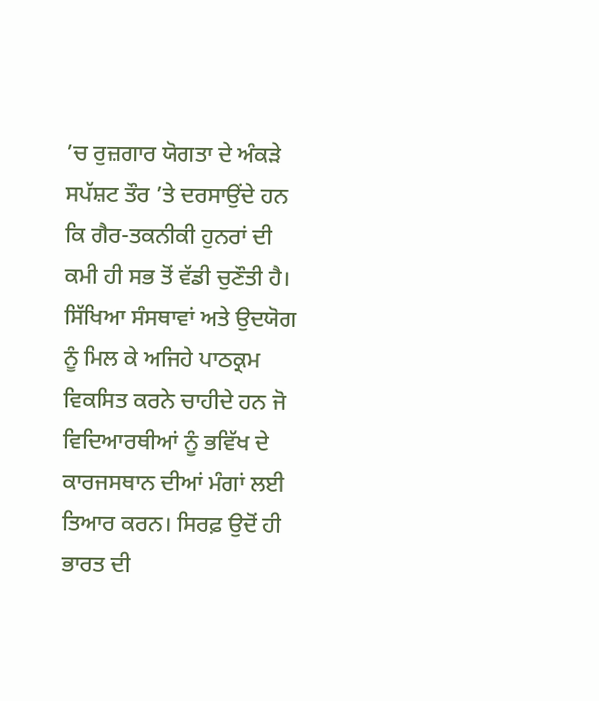’ਚ ਰੁਜ਼ਗਾਰ ਯੋਗਤਾ ਦੇ ਅੰਕੜੇ ਸਪੱਸ਼ਟ ਤੌਰ ’ਤੇ ਦਰਸਾਉਂਦੇ ਹਨ ਕਿ ਗੈਰ-ਤਕਨੀਕੀ ਹੁਨਰਾਂ ਦੀ ਕਮੀ ਹੀ ਸਭ ਤੋਂ ਵੱਡੀ ਚੁਣੌਤੀ ਹੈ। ਸਿੱਖਿਆ ਸੰਸਥਾਵਾਂ ਅਤੇ ਉਦਯੋਗ ਨੂੰ ਮਿਲ ਕੇ ਅਜਿਹੇ ਪਾਠਕ੍ਰਮ ਵਿਕਸਿਤ ਕਰਨੇ ਚਾਹੀਦੇ ਹਨ ਜੋ ਵਿਦਿਆਰਥੀਆਂ ਨੂੰ ਭਵਿੱਖ ਦੇ ਕਾਰਜਸਥਾਨ ਦੀਆਂ ਮੰਗਾਂ ਲਈ ਤਿਆਰ ਕਰਨ। ਸਿਰਫ਼ ਉਦੋਂ ਹੀ ਭਾਰਤ ਦੀ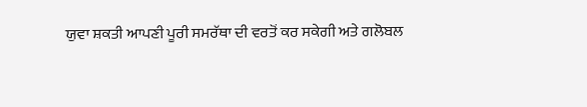ਯੁਵਾ ਸ਼ਕਤੀ ਆਪਣੀ ਪੂਰੀ ਸਮਰੱਥਾ ਦੀ ਵਰਤੋਂ ਕਰ ਸਕੇਗੀ ਅਤੇ ਗਲੋਬਲ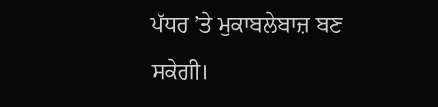ਪੱਧਰ ’ਤੇ ਮੁਕਾਬਲੇਬਾਜ਼ ਬਣ ਸਕੇਗੀ।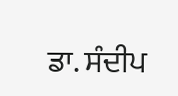ਡਾ. ਸੰਦੀਪ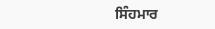ਸਿੰਹਮਾਰ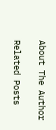About The Author

Related Posts